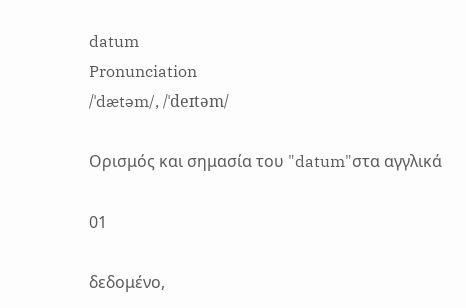datum
Pronunciation
/ˈdætəm/, /ˈdeɪtəm/

Ορισμός και σημασία του "datum"στα αγγλικά

01

δεδομένο,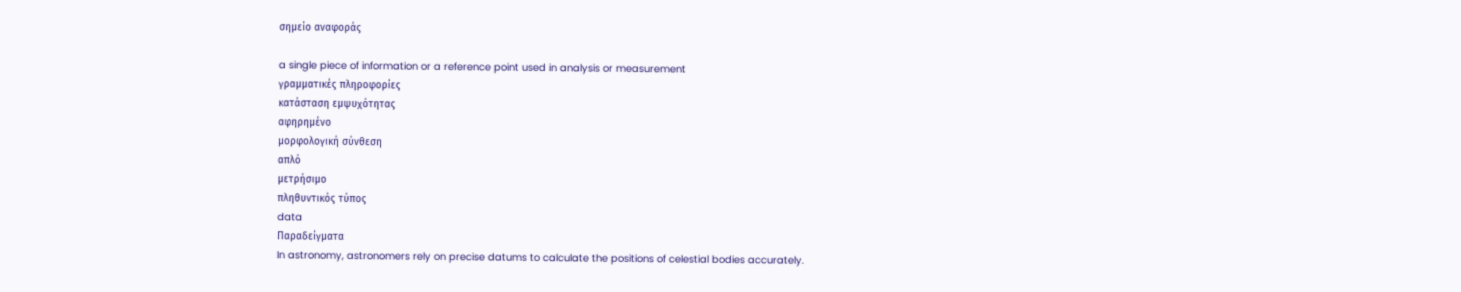σημείο αναφοράς

a single piece of information or a reference point used in analysis or measurement
γραμματικές πληροφορίες
κατάσταση εμψυχότητας
αφηρημένο
μορφολογική σύνθεση
απλό
μετρήσιμο
πληθυντικός τύπος
data
Παραδείγματα
In astronomy, astronomers rely on precise datums to calculate the positions of celestial bodies accurately.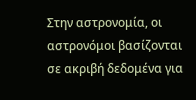Στην αστρονομία, οι αστρονόμοι βασίζονται σε ακριβή δεδομένα για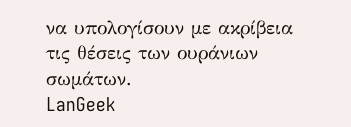να υπολογίσουν με ακρίβεια τις θέσεις των ουράνιων σωμάτων.
LanGeek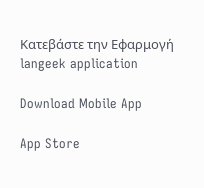Κατεβάστε την Εφαρμογή
langeek application

Download Mobile App

App Store